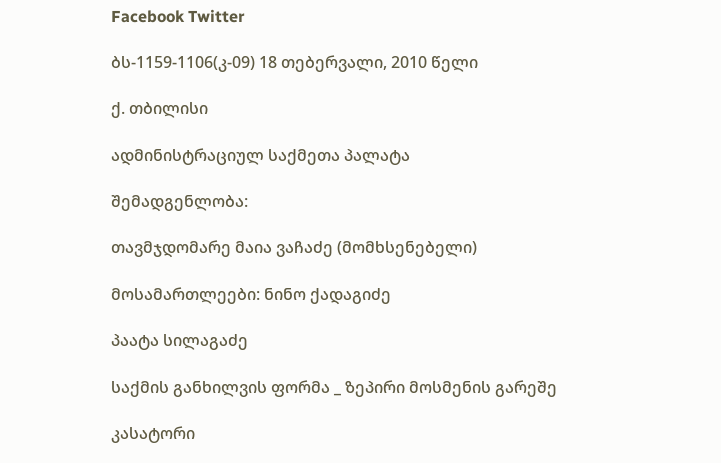Facebook Twitter

ბს-1159-1106(კ-09) 18 თებერვალი, 2010 წელი

ქ. თბილისი

ადმინისტრაციულ საქმეთა პალატა

შემადგენლობა:

თავმჯდომარე მაია ვაჩაძე (მომხსენებელი)

მოსამართლეები: ნინო ქადაგიძე

პაატა სილაგაძე

საქმის განხილვის ფორმა _ ზეპირი მოსმენის გარეშე

კასატორი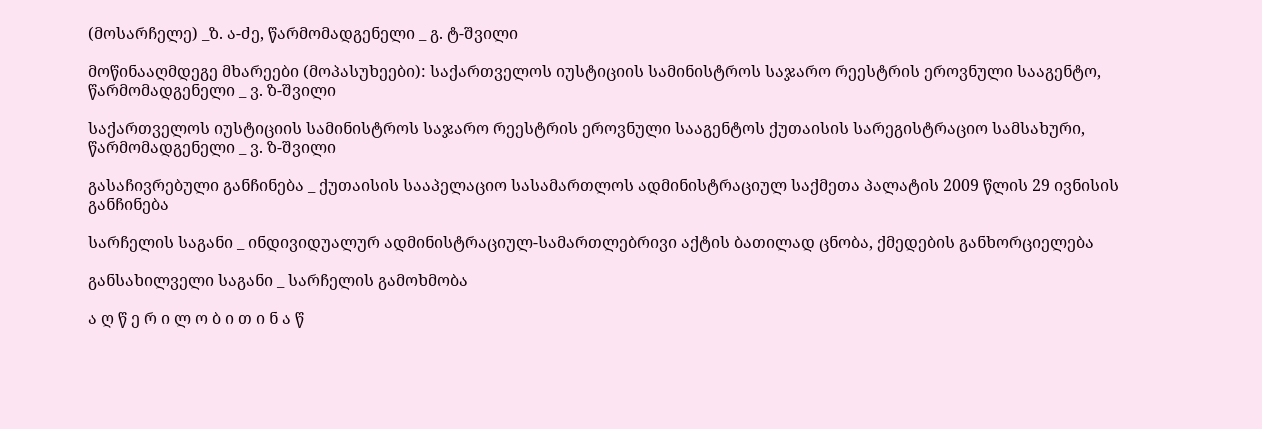(მოსარჩელე) _ზ. ა-ძე, წარმომადგენელი _ გ. ტ-შვილი

მოწინააღმდეგე მხარეები (მოპასუხეები): საქართველოს იუსტიციის სამინისტროს საჯარო რეესტრის ეროვნული სააგენტო, წარმომადგენელი _ ვ. ზ-შვილი

საქართველოს იუსტიციის სამინისტროს საჯარო რეესტრის ეროვნული სააგენტოს ქუთაისის სარეგისტრაციო სამსახური, წარმომადგენელი _ ვ. ზ-შვილი

გასაჩივრებული განჩინება _ ქუთაისის სააპელაციო სასამართლოს ადმინისტრაციულ საქმეთა პალატის 2009 წლის 29 ივნისის განჩინება

სარჩელის საგანი _ ინდივიდუალურ ადმინისტრაციულ-სამართლებრივი აქტის ბათილად ცნობა, ქმედების განხორციელება

განსახილველი საგანი _ სარჩელის გამოხმობა

ა ღ წ ე რ ი ლ ო ბ ი თ ი ნ ა წ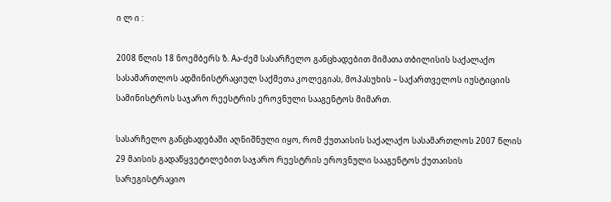ი ლ ი :

2008 წლის 18 ნოემბერს ზ. Aა-ძემ სასარჩელო განცხადებით მიმათა თბილისის საქალაქო სასამართლოს ადმინისტრაციულ საქმეთა კოლეგიას, მოპასუხის – საქართველოს იუსტიციის სამინისტროს საჯარო რეესტრის ეროვნული სააგენტოს მიმართ.

სასარჩელო განცხადებაში აღნიშნული იყო, რომ ქუთაისის საქალაქო სასამართლოს 2007 წლის 29 მაისის გადაწყვეტილებით საჯარო რეესტრის ეროვნული სააგენტოს ქუთაისის სარეგისტრაციო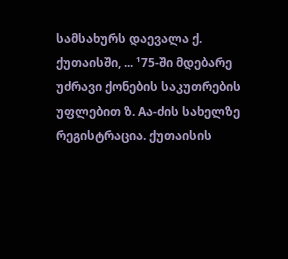სამსახურს დაევალა ქ. ქუთაისში, ... ¹75-ში მდებარე უძრავი ქონების საკუთრების უფლებით ზ. Aა-ძის სახელზე რეგისტრაცია. ქუთაისის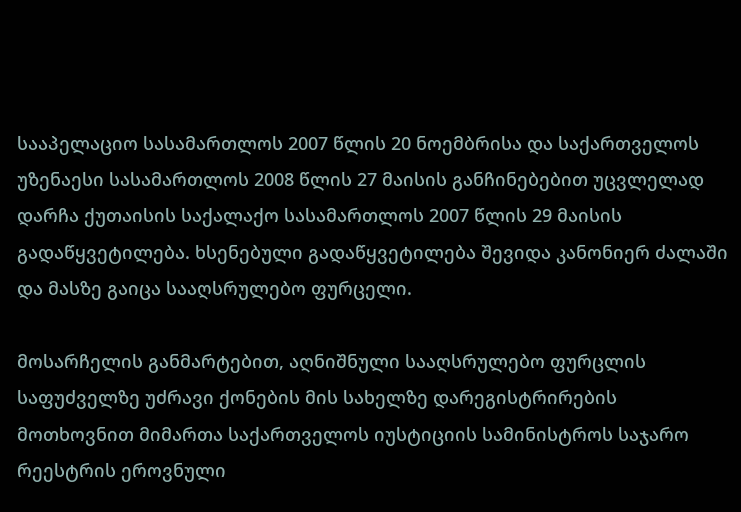სააპელაციო სასამართლოს 2007 წლის 20 ნოემბრისა და საქართველოს უზენაესი სასამართლოს 2008 წლის 27 მაისის განჩინებებით უცვლელად დარჩა ქუთაისის საქალაქო სასამართლოს 2007 წლის 29 მაისის გადაწყვეტილება. ხსენებული გადაწყვეტილება შევიდა კანონიერ ძალაში და მასზე გაიცა სააღსრულებო ფურცელი.

მოსარჩელის განმარტებით, აღნიშნული სააღსრულებო ფურცლის საფუძველზე უძრავი ქონების მის სახელზე დარეგისტრირების მოთხოვნით მიმართა საქართველოს იუსტიციის სამინისტროს საჯარო რეესტრის ეროვნული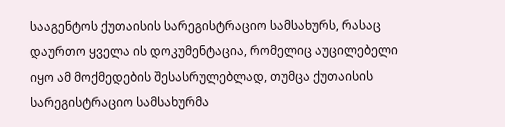სააგენტოს ქუთაისის სარეგისტრაციო სამსახურს, რასაც დაურთო ყველა ის დოკუმენტაცია, რომელიც აუცილებელი იყო ამ მოქმედების შესასრულებლად, თუმცა ქუთაისის სარეგისტრაციო სამსახურმა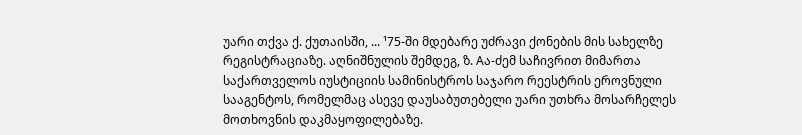უარი თქვა ქ. ქუთაისში, ... ¹75-ში მდებარე უძრავი ქონების მის სახელზე რეგისტრაციაზე. აღნიშნულის შემდეგ, ზ. Aა-ძემ საჩივრით მიმართა საქართველოს იუსტიციის სამინისტროს საჯარო რეესტრის ეროვნული სააგენტოს, რომელმაც ასევე დაუსაბუთებელი უარი უთხრა მოსარჩელეს მოთხოვნის დაკმაყოფილებაზე.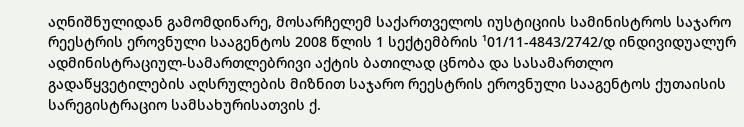აღნიშნულიდან გამომდინარე, მოსარჩელემ საქართველოს იუსტიციის სამინისტროს საჯარო რეესტრის ეროვნული სააგენტოს 2008 წლის 1 სექტემბრის ¹01/11-4843/2742/დ ინდივიდუალურ ადმინისტრაციულ-სამართლებრივი აქტის ბათილად ცნობა და სასამართლო გადაწყვეტილების აღსრულების მიზნით საჯარო რეესტრის ეროვნული სააგენტოს ქუთაისის სარეგისტრაციო სამსახურისათვის ქ.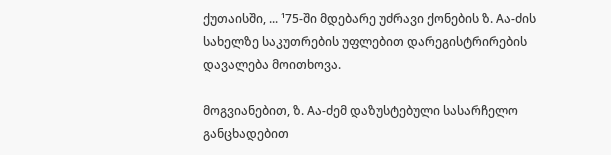ქუთაისში, ... ¹75-ში მდებარე უძრავი ქონების ზ. Aა-ძის სახელზე საკუთრების უფლებით დარეგისტრირების დავალება მოითხოვა.

მოგვიანებით, ზ. Aა-ძემ დაზუსტებული სასარჩელო განცხადებით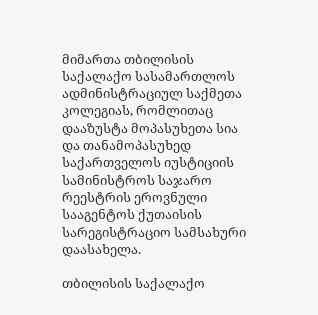მიმართა თბილისის საქალაქო სასამართლოს ადმინისტრაციულ საქმეთა კოლეგიას, რომლითაც დააზუსტა მოპასუხეთა სია და თანამოპასუხედ საქართველოს იუსტიციის სამინისტროს საჯარო რეესტრის ეროვნული სააგენტოს ქუთაისის სარეგისტრაციო სამსახური დაასახელა.

თბილისის საქალაქო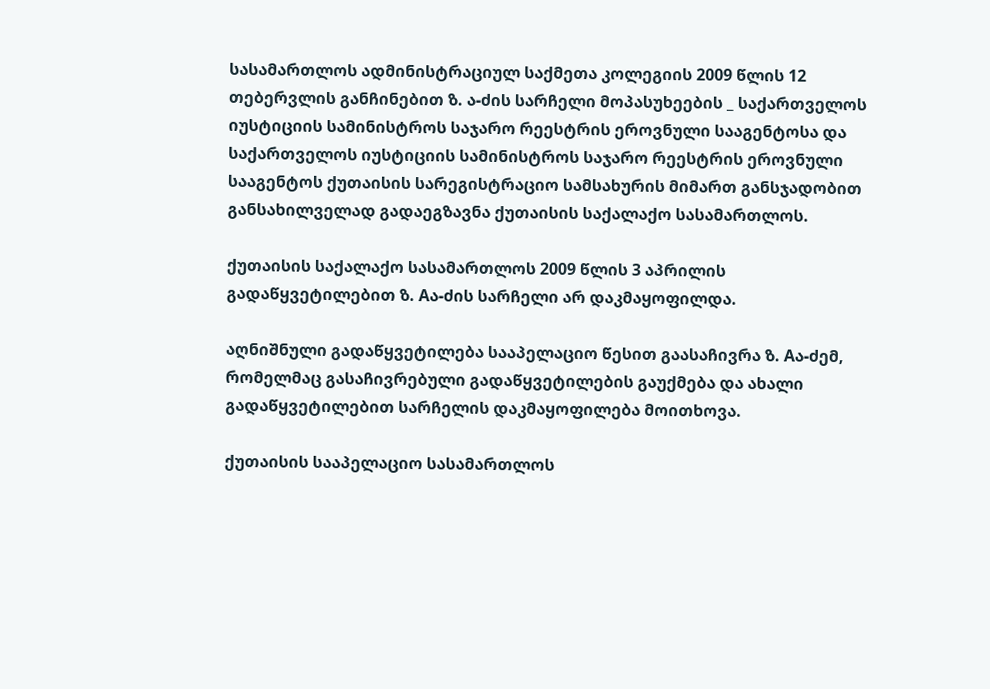სასამართლოს ადმინისტრაციულ საქმეთა კოლეგიის 2009 წლის 12 თებერვლის განჩინებით ზ. ა-ძის სარჩელი მოპასუხეების _ საქართველოს იუსტიციის სამინისტროს საჯარო რეესტრის ეროვნული სააგენტოსა და საქართველოს იუსტიციის სამინისტროს საჯარო რეესტრის ეროვნული სააგენტოს ქუთაისის სარეგისტრაციო სამსახურის მიმართ განსჯადობით განსახილველად გადაეგზავნა ქუთაისის საქალაქო სასამართლოს.

ქუთაისის საქალაქო სასამართლოს 2009 წლის 3 აპრილის გადაწყვეტილებით ზ. Aა-ძის სარჩელი არ დაკმაყოფილდა.

აღნიშნული გადაწყვეტილება სააპელაციო წესით გაასაჩივრა ზ. Aა-ძემ, რომელმაც გასაჩივრებული გადაწყვეტილების გაუქმება და ახალი გადაწყვეტილებით სარჩელის დაკმაყოფილება მოითხოვა.

ქუთაისის სააპელაციო სასამართლოს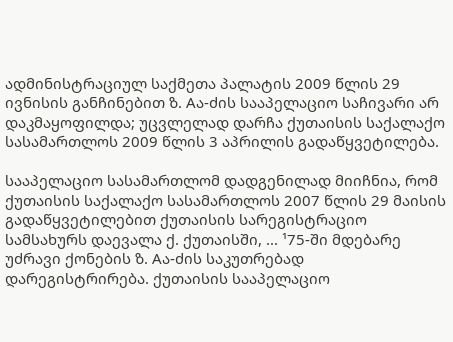ადმინისტრაციულ საქმეთა პალატის 2009 წლის 29 ივნისის განჩინებით ზ. Aა-ძის სააპელაციო საჩივარი არ დაკმაყოფილდა; უცვლელად დარჩა ქუთაისის საქალაქო სასამართლოს 2009 წლის 3 აპრილის გადაწყვეტილება.

სააპელაციო სასამართლომ დადგენილად მიიჩნია, რომ ქუთაისის საქალაქო სასამართლოს 2007 წლის 29 მაისის გადაწყვეტილებით ქუთაისის სარეგისტრაციო სამსახურს დაევალა ქ. ქუთაისში, ... ¹75-ში მდებარე უძრავი ქონების ზ. Aა-ძის საკუთრებად დარეგისტრირება. ქუთაისის სააპელაციო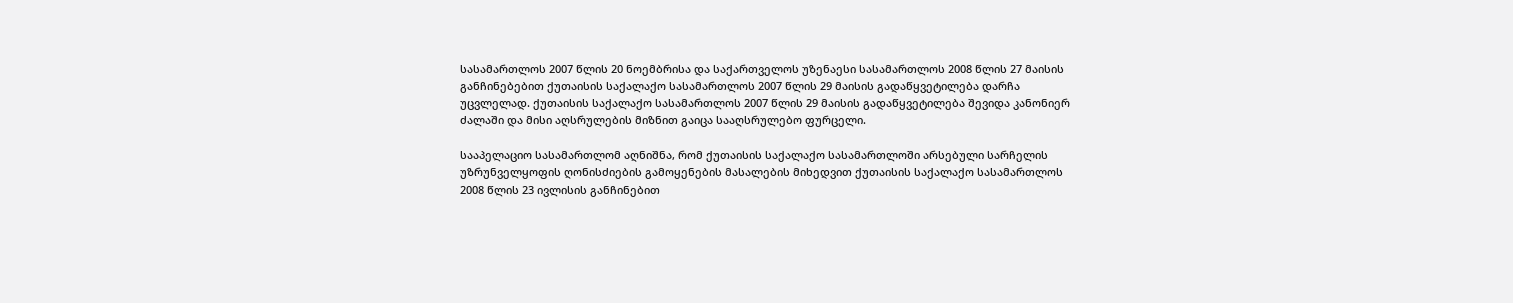სასამართლოს 2007 წლის 20 ნოემბრისა და საქართველოს უზენაესი სასამართლოს 2008 წლის 27 მაისის განჩინებებით ქუთაისის საქალაქო სასამართლოს 2007 წლის 29 მაისის გადაწყვეტილება დარჩა უცვლელად. ქუთაისის საქალაქო სასამართლოს 2007 წლის 29 მაისის გადაწყვეტილება შევიდა კანონიერ ძალაში და მისი აღსრულების მიზნით გაიცა სააღსრულებო ფურცელი.

სააპელაციო სასამართლომ აღნიშნა, რომ ქუთაისის საქალაქო სასამართლოში არსებული სარჩელის უზრუნველყოფის ღონისძიების გამოყენების მასალების მიხედვით ქუთაისის საქალაქო სასამართლოს 2008 წლის 23 ივლისის განჩინებით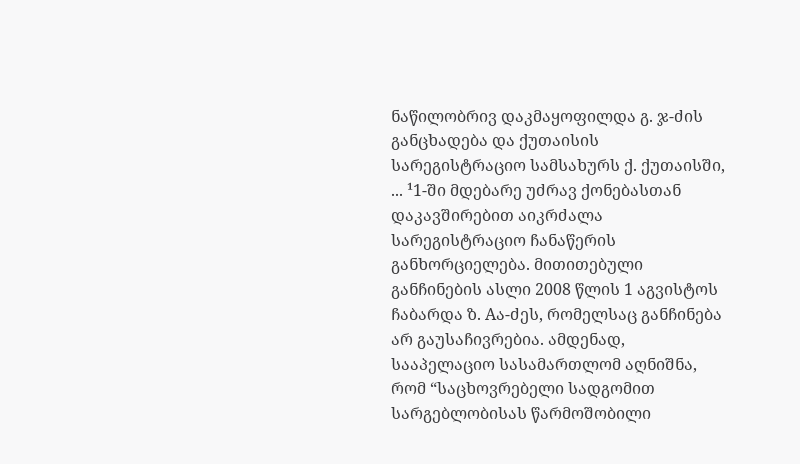ნაწილობრივ დაკმაყოფილდა გ. ჯ-ძის განცხადება და ქუთაისის სარეგისტრაციო სამსახურს ქ. ქუთაისში, ... ¹1-ში მდებარე უძრავ ქონებასთან დაკავშირებით აიკრძალა სარეგისტრაციო ჩანაწერის განხორციელება. მითითებული განჩინების ასლი 2008 წლის 1 აგვისტოს ჩაბარდა ზ. Aა-ძეს, რომელსაც განჩინება არ გაუსაჩივრებია. ამდენად, სააპელაციო სასამართლომ აღნიშნა, რომ “საცხოვრებელი სადგომით სარგებლობისას წარმოშობილი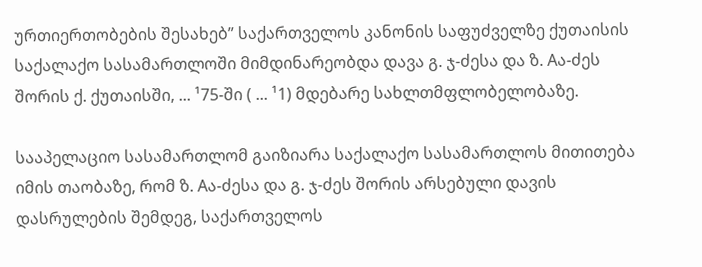ურთიერთობების შესახებ” საქართველოს კანონის საფუძველზე ქუთაისის საქალაქო სასამართლოში მიმდინარეობდა დავა გ. ჯ-ძესა და ზ. Aა-ძეს შორის ქ. ქუთაისში, ... ¹75-ში ( ... ¹1) მდებარე სახლთმფლობელობაზე.

სააპელაციო სასამართლომ გაიზიარა საქალაქო სასამართლოს მითითება იმის თაობაზე, რომ ზ. Aა-ძესა და გ. ჯ-ძეს შორის არსებული დავის დასრულების შემდეგ, საქართველოს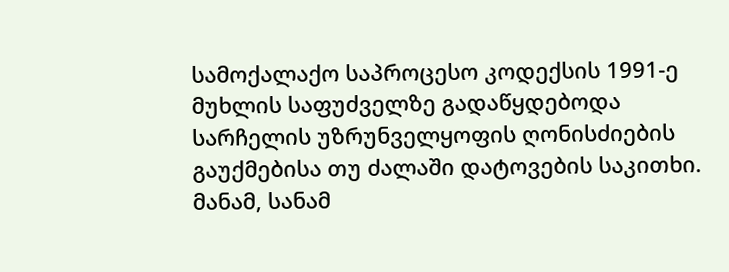სამოქალაქო საპროცესო კოდექსის 1991-ე მუხლის საფუძველზე გადაწყდებოდა სარჩელის უზრუნველყოფის ღონისძიების გაუქმებისა თუ ძალაში დატოვების საკითხი. მანამ, სანამ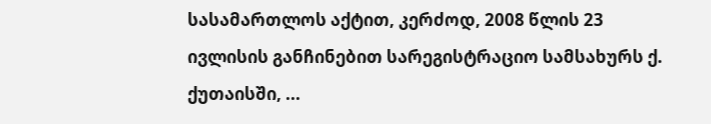სასამართლოს აქტით, კერძოდ, 2008 წლის 23 ივლისის განჩინებით სარეგისტრაციო სამსახურს ქ. ქუთაისში, ...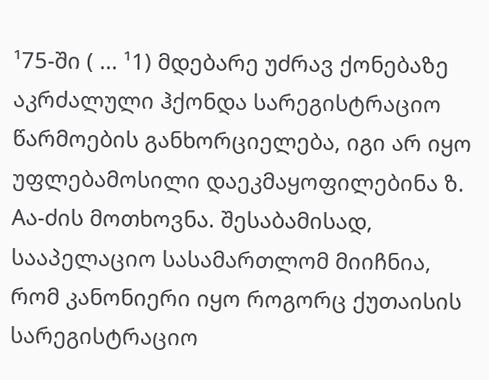¹75-ში ( ... ¹1) მდებარე უძრავ ქონებაზე აკრძალული ჰქონდა სარეგისტრაციო წარმოების განხორციელება, იგი არ იყო უფლებამოსილი დაეკმაყოფილებინა ზ. Aა-ძის მოთხოვნა. შესაბამისად, სააპელაციო სასამართლომ მიიჩნია, რომ კანონიერი იყო როგორც ქუთაისის სარეგისტრაციო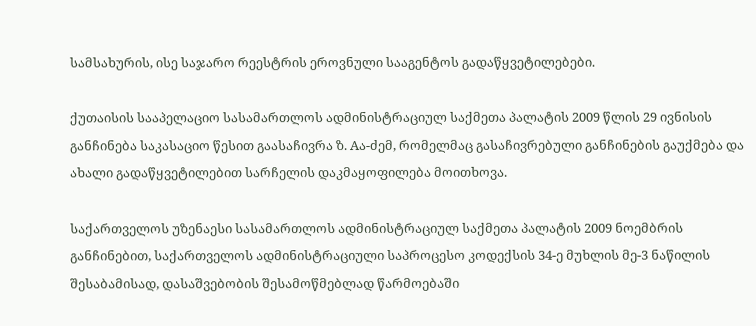სამსახურის, ისე საჯარო რეესტრის ეროვნული სააგენტოს გადაწყვეტილებები.

ქუთაისის სააპელაციო სასამართლოს ადმინისტრაციულ საქმეთა პალატის 2009 წლის 29 ივნისის განჩინება საკასაციო წესით გაასაჩივრა ზ. Aა-ძემ, რომელმაც გასაჩივრებული განჩინების გაუქმება და ახალი გადაწყვეტილებით სარჩელის დაკმაყოფილება მოითხოვა.

საქართველოს უზენაესი სასამართლოს ადმინისტრაციულ საქმეთა პალატის 2009 ნოემბრის განჩინებით, საქართველოს ადმინისტრაციული საპროცესო კოდექსის 34-ე მუხლის მე-3 ნაწილის შესაბამისად, დასაშვებობის შესამოწმებლად წარმოებაში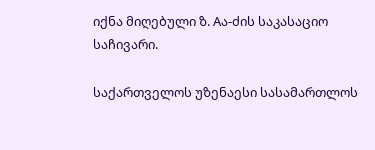იქნა მიღებული ზ. Aა-ძის საკასაციო საჩივარი.

საქართველოს უზენაესი სასამართლოს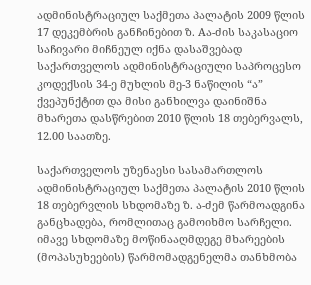ადმინისტრაციულ საქმეთა პალატის 2009 წლის 17 დეკემბრის განჩინებით ზ. Aა-ძის საკასაციო საჩივარი მიჩნეულ იქნა დასაშვებად საქართველოს ადმინისტრაციული საპროცესო კოდექსის 34-ე მუხლის მე-3 ნაწილის “ა” ქვეპუნქტით და მისი განხილვა დაინიშნა მხარეთა დასწრებით 2010 წლის 18 თებერვალს, 12.00 საათზე.

საქართველოს უზენაესი სასამართლოს ადმინისტრაციულ საქმეთა პალატის 2010 წლის 18 თებერვლის სხდომაზე ზ. ა-ძემ წარმოადგინა განცხადება, რომლითაც გამოიხმო სარჩელი. იმავე სხდომაზე მოწინააღმდეგე მხარეების (მოპასუხეების) წარმომადგენელმა თანხმობა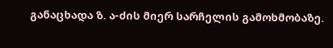განაცხადა ზ. ა-ძის მიერ სარჩელის გამოხმობაზე.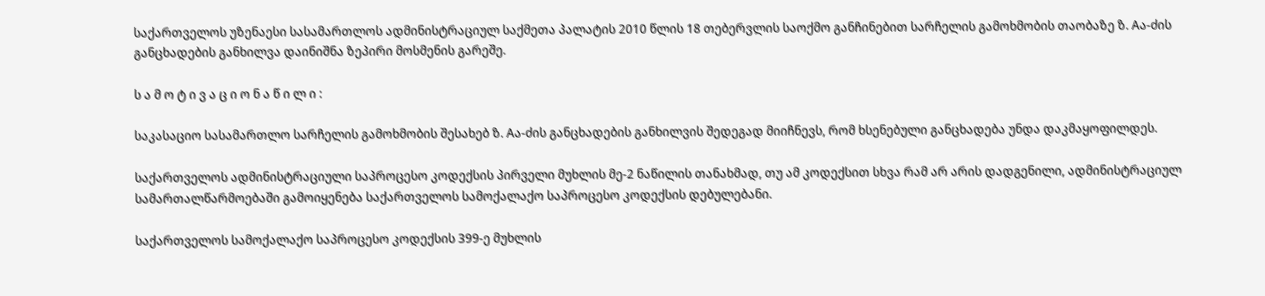საქართველოს უზენაესი სასამართლოს ადმინისტრაციულ საქმეთა პალატის 2010 წლის 18 თებერვლის საოქმო განჩინებით სარჩელის გამოხმობის თაობაზე ზ. Aა-ძის განცხადების განხილვა დაინიშნა ზეპირი მოსმენის გარეშე.

ს ა მ ო ტ ი ვ ა ც ი ო ნ ა წ ი ლ ი :

საკასაციო სასამართლო სარჩელის გამოხმობის შესახებ ზ. Aა-ძის განცხადების განხილვის შედეგად მიიჩნევს, რომ ხსენებული განცხადება უნდა დაკმაყოფილდეს.

საქართველოს ადმინისტრაციული საპროცესო კოდექსის პირველი მუხლის მე-2 ნაწილის თანახმად, თუ ამ კოდექსით სხვა რამ არ არის დადგენილი, ადმინისტრაციულ სამართალწარმოებაში გამოიყენება საქართველოს სამოქალაქო საპროცესო კოდექსის დებულებანი.

საქართველოს სამოქალაქო საპროცესო კოდექსის 399-ე მუხლის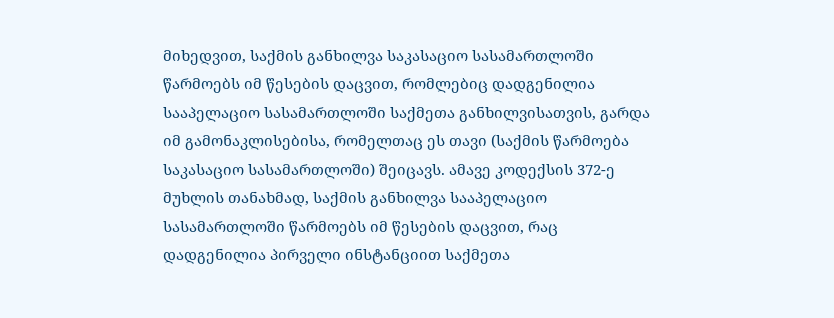მიხედვით, საქმის განხილვა საკასაციო სასამართლოში წარმოებს იმ წესების დაცვით, რომლებიც დადგენილია სააპელაციო სასამართლოში საქმეთა განხილვისათვის, გარდა იმ გამონაკლისებისა, რომელთაც ეს თავი (საქმის წარმოება საკასაციო სასამართლოში) შეიცავს. ამავე კოდექსის 372-ე მუხლის თანახმად, საქმის განხილვა სააპელაციო სასამართლოში წარმოებს იმ წესების დაცვით, რაც დადგენილია პირველი ინსტანციით საქმეთა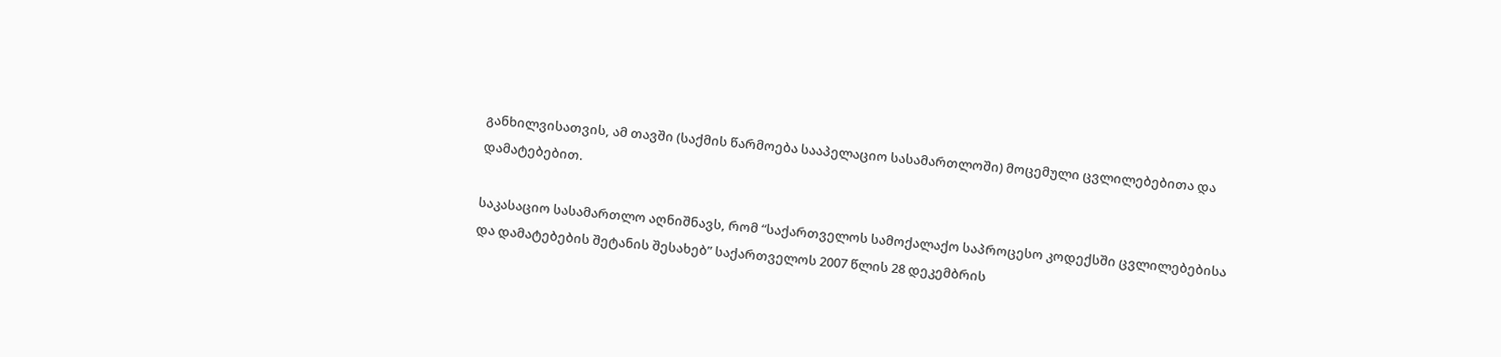განხილვისათვის, ამ თავში (საქმის წარმოება სააპელაციო სასამართლოში) მოცემული ცვლილებებითა და დამატებებით.

საკასაციო სასამართლო აღნიშნავს, რომ “საქართველოს სამოქალაქო საპროცესო კოდექსში ცვლილებებისა და დამატებების შეტანის შესახებ” საქართველოს 2007 წლის 28 დეკემბრის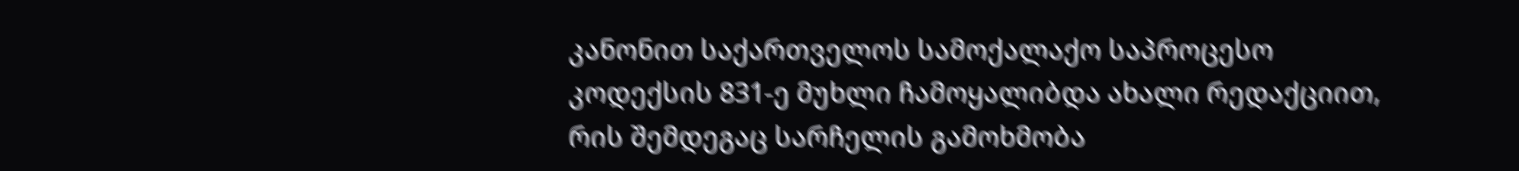კანონით საქართველოს სამოქალაქო საპროცესო კოდექსის 831-ე მუხლი ჩამოყალიბდა ახალი რედაქციით, რის შემდეგაც სარჩელის გამოხმობა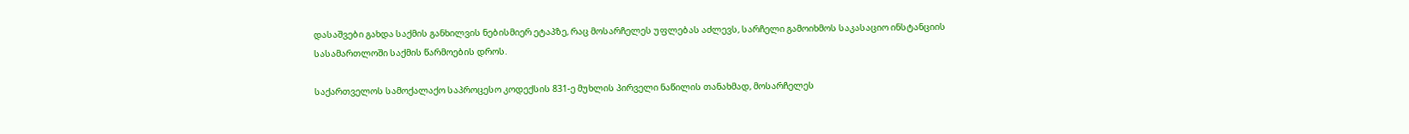დასაშვები გახდა საქმის განხილვის ნებისმიერ ეტაპზე, რაც მოსარჩელეს უფლებას აძლევს, სარჩელი გამოიხმოს საკასაციო ინსტანციის სასამართლოში საქმის წარმოების დროს.

საქართველოს სამოქალაქო საპროცესო კოდექსის 831-ე მუხლის პირველი ნაწილის თანახმად, მოსარჩელეს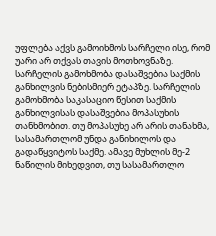უფლება აქვს გამოიხმოს სარჩელი ისე, რომ უარი არ თქვას თავის მოთხოვნაზე. სარჩელის გამოხმობა დასაშვებია საქმის განხილვის ნებისმიერ ეტაპზე. სარჩელის გამოხმობა საკასაციო წესით საქმის განხილვისას დასაშვებია მოპასუხის თანხმობით. თუ მოპასუხე არ არის თანახმა, სასამართლომ უნდა განიხილოს და გადაწყვიტოს საქმე. ამავე მუხლის მე-2 ნაწილის მიხედვით, თუ სასამართლო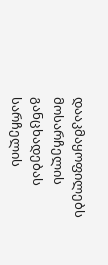დააკმაყოფილებს მოსარჩელის განცხადებას სარჩელის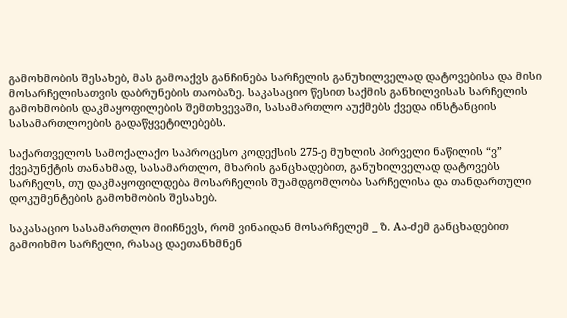გამოხმობის შესახებ, მას გამოაქვს განჩინება სარჩელის განუხილველად დატოვებისა და მისი მოსარჩელისათვის დაბრუნების თაობაზე. საკასაციო წესით საქმის განხილვისას სარჩელის გამოხმობის დაკმაყოფილების შემთხვევაში, სასამართლო აუქმებს ქვედა ინსტანციის სასამართლოების გადაწყვეტილებებს.

საქართველოს სამოქალაქო საპროცესო კოდექსის 275-ე მუხლის პირველი ნაწილის “ვ” ქვეპუნქტის თანახმად, სასამართლო, მხარის განცხადებით, განუხილველად დატოვებს სარჩელს, თუ დაკმაყოფილდება მოსარჩელის შუამდგომლობა სარჩელისა და თანდართული დოკუმენტების გამოხმობის შესახებ.

საკასაციო სასამართლო მიიჩნევს, რომ ვინაიდან მოსარჩელემ _ ზ. Aა-ძემ განცხადებით გამოიხმო სარჩელი, რასაც დაეთანხმნენ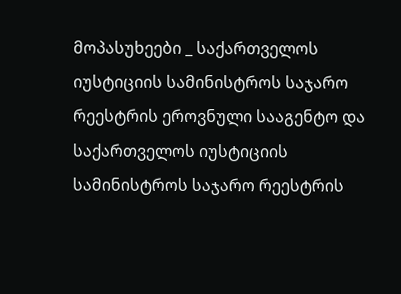მოპასუხეები _ საქართველოს იუსტიციის სამინისტროს საჯარო რეესტრის ეროვნული სააგენტო და საქართველოს იუსტიციის სამინისტროს საჯარო რეესტრის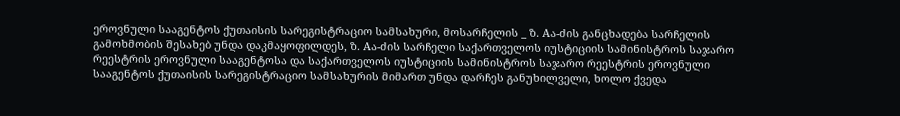ეროვნული სააგენტოს ქუთაისის სარეგისტრაციო სამსახური, მოსარჩელის _ ზ. Aა-ძის განცხადება სარჩელის გამოხმობის შესახებ უნდა დაკმაყოფილდეს, ზ. Aა-ძის სარჩელი საქართველოს იუსტიციის სამინისტროს საჯარო რეესტრის ეროვნული სააგენტოსა და საქართველოს იუსტიციის სამინისტროს საჯარო რეესტრის ეროვნული სააგენტოს ქუთაისის სარეგისტრაციო სამსახურის მიმართ უნდა დარჩეს განუხილველი, ხოლო ქვედა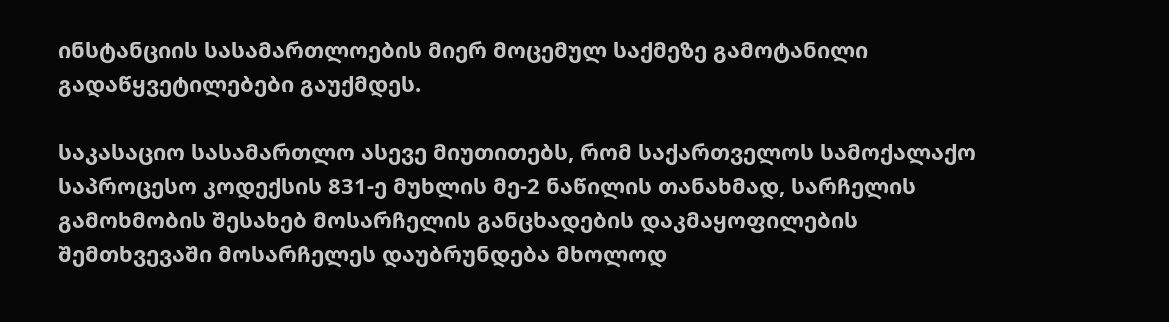ინსტანციის სასამართლოების მიერ მოცემულ საქმეზე გამოტანილი გადაწყვეტილებები გაუქმდეს.

საკასაციო სასამართლო ასევე მიუთითებს, რომ საქართველოს სამოქალაქო საპროცესო კოდექსის 831-ე მუხლის მე-2 ნაწილის თანახმად, სარჩელის გამოხმობის შესახებ მოსარჩელის განცხადების დაკმაყოფილების შემთხვევაში მოსარჩელეს დაუბრუნდება მხოლოდ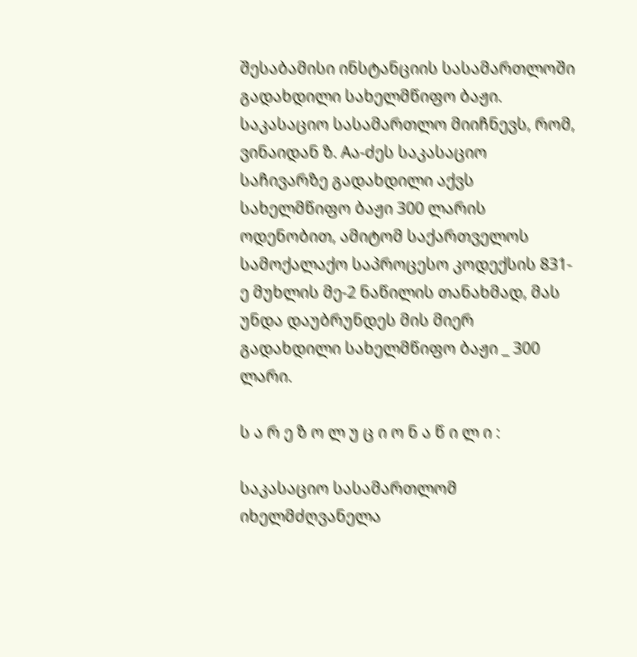შესაბამისი ინსტანციის სასამართლოში გადახდილი სახელმწიფო ბაჟი. საკასაციო სასამართლო მიიჩნევს, რომ, ვინაიდან ზ. Aა-ძეს საკასაციო საჩივარზე გადახდილი აქვს სახელმწიფო ბაჟი 300 ლარის ოდენობით, ამიტომ საქართველოს სამოქალაქო საპროცესო კოდექსის 831-ე მუხლის მე-2 ნაწილის თანახმად, მას უნდა დაუბრუნდეს მის მიერ გადახდილი სახელმწიფო ბაჟი _ 300 ლარი.

ს ა რ ე ზ ო ლ უ ც ი ო ნ ა წ ი ლ ი :

საკასაციო სასამართლომ იხელმძღვანელა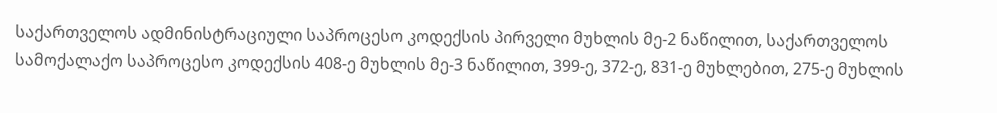საქართველოს ადმინისტრაციული საპროცესო კოდექსის პირველი მუხლის მე-2 ნაწილით, საქართველოს სამოქალაქო საპროცესო კოდექსის 408-ე მუხლის მე-3 ნაწილით, 399-ე, 372-ე, 831-ე მუხლებით, 275-ე მუხლის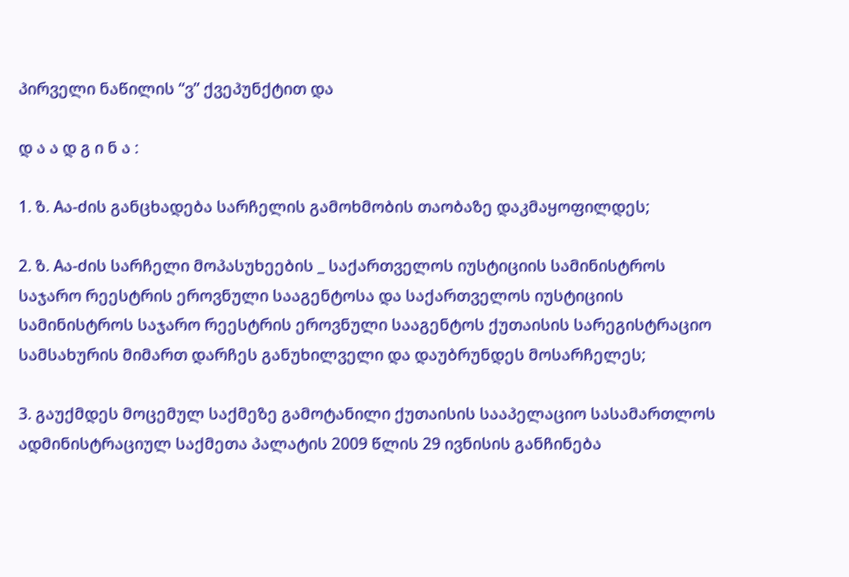პირველი ნაწილის “ვ” ქვეპუნქტით და

დ ა ა დ გ ი ნ ა :

1. ზ. Aა-ძის განცხადება სარჩელის გამოხმობის თაობაზე დაკმაყოფილდეს;

2. ზ. Aა-ძის სარჩელი მოპასუხეების _ საქართველოს იუსტიციის სამინისტროს საჯარო რეესტრის ეროვნული სააგენტოსა და საქართველოს იუსტიციის სამინისტროს საჯარო რეესტრის ეროვნული სააგენტოს ქუთაისის სარეგისტრაციო სამსახურის მიმართ დარჩეს განუხილველი და დაუბრუნდეს მოსარჩელეს;

3. გაუქმდეს მოცემულ საქმეზე გამოტანილი ქუთაისის სააპელაციო სასამართლოს ადმინისტრაციულ საქმეთა პალატის 2009 წლის 29 ივნისის განჩინება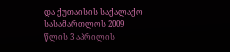და ქუთაისის საქალაქო სასამართლოს 2009 წლის 3 აპრილის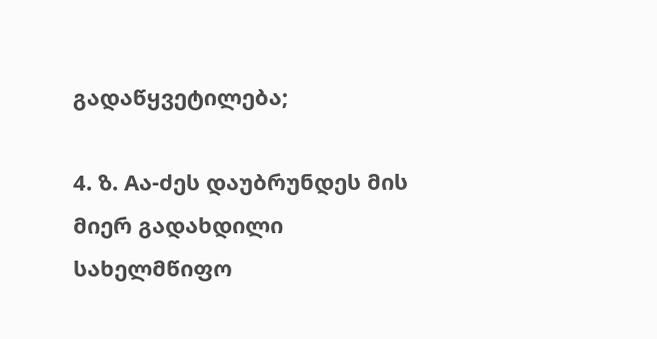გადაწყვეტილება;

4. ზ. Aა-ძეს დაუბრუნდეს მის მიერ გადახდილი სახელმწიფო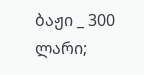ბაჟი _ 300 ლარი;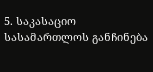5. საკასაციო სასამართლოს განჩინება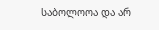საბოლოოა და არ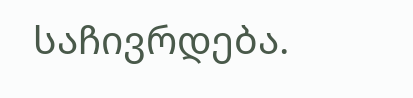საჩივრდება.